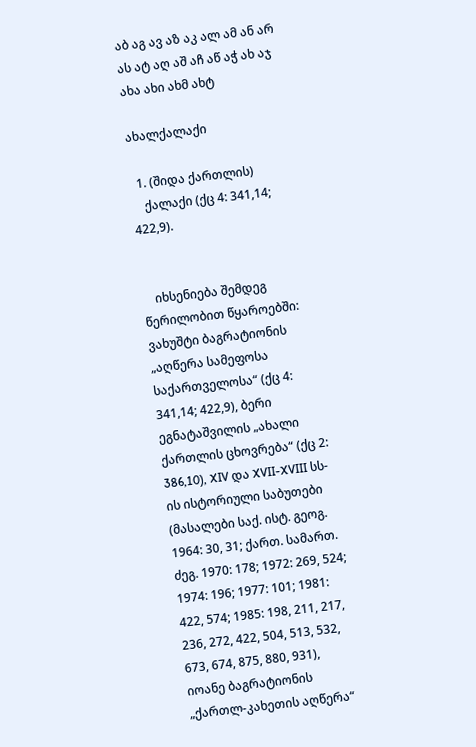აბ აგ ავ აზ აკ ალ ამ ან არ ას ატ აღ აშ აჩ აწ აჭ ახ აჯ
ახა ახი ახმ ახტ

ახალქალაქი

  1. (შიდა ქართლის)
    ქალაქი (ქც 4: 341,14; 422,9).


    იხსენიება შემდეგ წერილობით წყაროებში: ვახუშტი ბაგრატიონის „აღწერა სამეფოსა საქართველოსა“ (ქც 4: 341,14; 422,9), ბერი ეგნატაშვილის „ახალი ქართლის ცხოვრება“ (ქც 2: 386,10), XIV და XVII-XVIII სს-ის ისტორიული საბუთები (მასალები საქ. ისტ. გეოგ. 1964: 30, 31; ქართ. სამართ. ძეგ. 1970: 178; 1972: 269, 524; 1974: 196; 1977: 101; 1981: 422, 574; 1985: 198, 211, 217, 236, 272, 422, 504, 513, 532, 673, 674, 875, 880, 931), იოანე ბაგრატიონის „ქართლ-კახეთის აღწერა“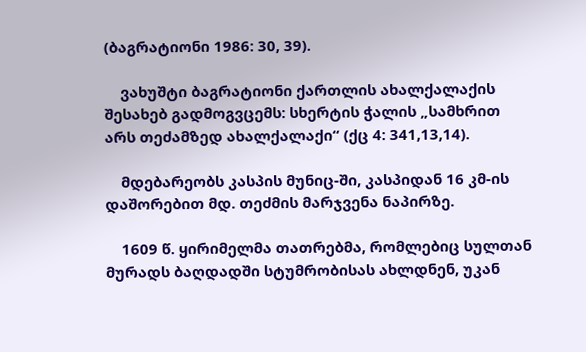(ბაგრატიონი 1986: 30, 39).

    ვახუშტი ბაგრატიონი ქართლის ახალქალაქის შესახებ გადმოგვცემს: სხერტის ჭალის „სამხრით არს თეძამზედ ახალქალაქი“ (ქც 4: 341,13,14).

    მდებარეობს კასპის მუნიც-ში, კასპიდან 16 კმ-ის დაშორებით მდ. თეძმის მარჯვენა ნაპირზე.

    1609 წ. ყირიმელმა თათრებმა, რომლებიც სულთან მურადს ბაღდადში სტუმრობისას ახლდნენ, უკან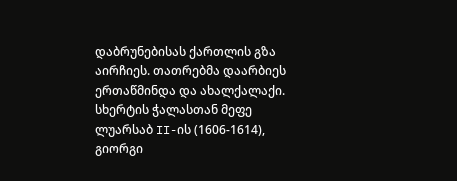დაბრუნებისას ქართლის გზა აირჩიეს. თათრებმა დაარბიეს ერთაწმინდა და ახალქალაქი. სხერტის ჭალასთან მეფე ლუარსაბ II-ის (1606-1614), გიორგი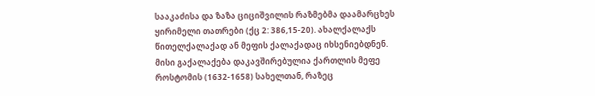სააკაძისა და ზაზა ციციშვილის რაზმებმა დაამარცხეს ყირიმელი თათრები (ქც 2: 386,15-20). ახალქალაქს წითელქალაქად ან მეფის ქალაქადაც იხსენიებდნენ. მისი გაქალაქება დაკავშირებულია ქართლის მეფე როსტომის (1632-1658) სახელთან, რაზეც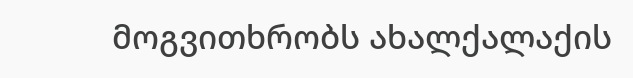მოგვითხრობს ახალქალაქის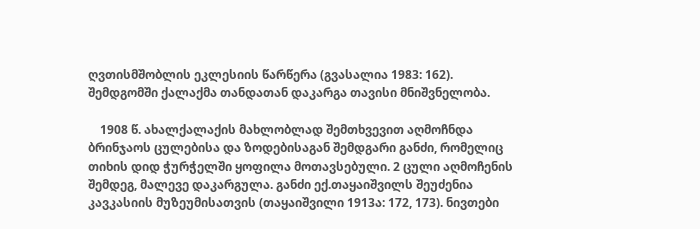ღვთისმშობლის ეკლესიის წარწერა (გვასალია 1983: 162). შემდგომში ქალაქმა თანდათან დაკარგა თავისი მნიშვნელობა.

    1908 წ. ახალქალაქის მახლობლად შემთხვევით აღმოჩნდა ბრინჯაოს ცულებისა და ზოდებისაგან შემდგარი განძი, რომელიც თიხის დიდ ჭურჭელში ყოფილა მოთავსებული. 2 ცული აღმოჩენის შემდეგ, მალევე დაკარგულა. განძი ექ.თაყაიშვილს შეუძენია კავკასიის მუზეუმისათვის (თაყაიშვილი 1913ა: 172, 173). ნივთები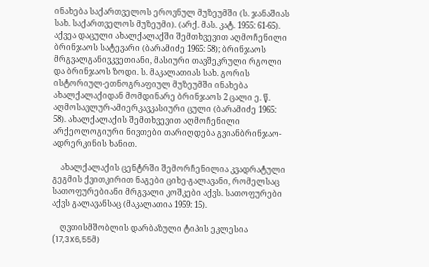ინახება საქართველოს ეროვნულ მუზეუმში (ს. ჯანაშიას სახ. საქართველოს მუზეუმი). (არქ. მას. კატ. 1955: 61-65). აქვეა დაცული ახალქალაქში შემთხვევით აღმოჩენილი ბრინჯაოს სატევარი (ბარამიძე 1965: 58); ბრინჯაოს მრგვალგანივკვეთიანი, მასიური თავშეკრული რგოლი და ბრინჯაოს ზოდი. ს. მაკალათიას სახ. გორის ისტორიულ-ეთნოგრაფიულ მუზეუმში ინახება ახალქალაქიდან მომდინარე ბრინჯაოს 2 ცალი ე. წ. აღმოსავლურ-ამიერკავკასიური ცული (ბარამიძე 1965: 58). ახალქალაქის შემთხვევით აღმოჩენილი არქეოლოგიური ნივთები თარიღდება გვიანბრინჯაო-ადრერკინის ხანით.

    ახალქალაქის ცენტრში შემორჩენილია კვადრატული გეგმის ქვითკირით ნაგები ციხე-გალავანი, რომელსაც სათოფურებიანი მრგვალი კოშკები აქვს. სათოფურები აქვს გალავანსაც (მაკალათია 1959: 15).

    ღვთისმშობლის დარბაზული ტიპის ეკლესია (17,3X6,55მ)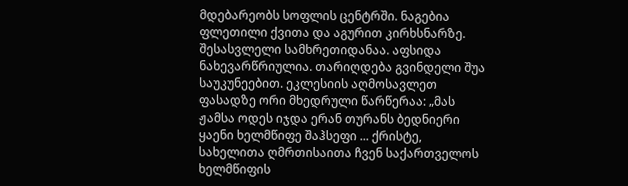მდებარეობს სოფლის ცენტრში. ნაგებია ფლეთილი ქვითა და აგურით კირხსნარზე. შესასვლელი სამხრეთიდანაა. აფსიდა ნახევარწრიულია. თარიღდება გვინდელი შუა საუკუნეებით. ეკლესიის აღმოსავლეთ ფასადზე ორი მხედრული წარწერაა: „მას ჟამსა ოდეს იჯდა ერან თურანს ბედნიერი ყაენი ხელმწიფე შაჰსეფი ... ქრისტე, სახელითა ღმრთისაითა ჩვენ საქართველოს ხელმწიფის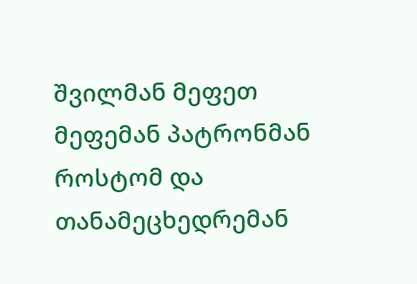შვილმან მეფეთ მეფემან პატრონმან როსტომ და თანამეცხედრემან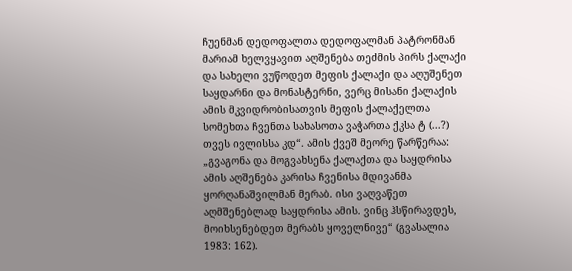ჩუენმან დედოფალთა დედოფალმან პატრონმან მარიამ ხელვყავით აღშენება თეძმის პირს ქალაქი და სახელი ვუწოდეთ მეფის ქალაქი და აღუშენეთ საყდარნი და მონასტერნი, ვერც მისანი ქალაქის ამის მკვიდრობისათვის მეფის ქალაქელთა სომეხთა ჩვენთა სახასოთა ვაჭართა ქკსა ტ (...?) თვეს ივლისსა კდ“. ამის ქვეშ მეორე წარწერაა: „გვაგონა და მოგვახსენა ქალაქთა და საყდრისა ამის აღშენება კარისა ჩვენისა მდივანმა ყორღანაშვილმან მერაბ. ისი ვაღვაწეთ აღმშენებლად საყდრისა ამის. ვინც ჰსწირავდეს, მოიხსენებდეთ მერაბს ყოველნივე“ (გვასალია 1983: 162).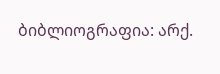ბიბლიოგრაფია: არქ.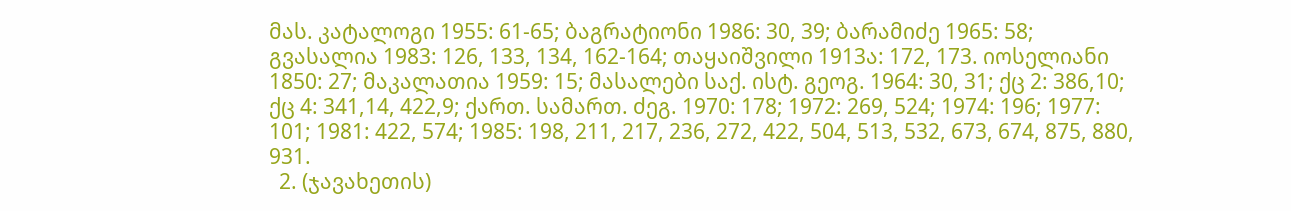მას. კატალოგი 1955: 61-65; ბაგრატიონი 1986: 30, 39; ბარამიძე 1965: 58; გვასალია 1983: 126, 133, 134, 162-164; თაყაიშვილი 1913ა: 172, 173. იოსელიანი 1850: 27; მაკალათია 1959: 15; მასალები საქ. ისტ. გეოგ. 1964: 30, 31; ქც 2: 386,10; ქც 4: 341,14, 422,9; ქართ. სამართ. ძეგ. 1970: 178; 1972: 269, 524; 1974: 196; 1977: 101; 1981: 422, 574; 1985: 198, 211, 217, 236, 272, 422, 504, 513, 532, 673, 674, 875, 880, 931.
  2. (ჯავახეთის)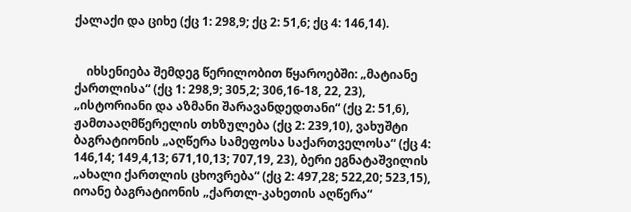ქალაქი და ციხე (ქც 1: 298,9; ქც 2: 51,6; ქც 4: 146,14).


    იხსენიება შემდეგ წერილობით წყაროებში: „მატიანე ქართლისა“ (ქც 1: 298,9; 305,2; 306,16-18, 22, 23), „ისტორიანი და აზმანი შარავანდედთანი“ (ქც 2: 51,6), ჟამთააღმწერელის თხზულება (ქც 2: 239,10), ვახუშტი ბაგრატიონის „აღწერა სამეფოსა საქართველოსა“ (ქც 4: 146,14; 149,4,13; 671,10,13; 707,19, 23), ბერი ეგნატაშვილის „ახალი ქართლის ცხოვრება“ (ქც 2: 497,28; 522,20; 523,15), იოანე ბაგრატიონის „ქართლ-კახეთის აღწერა“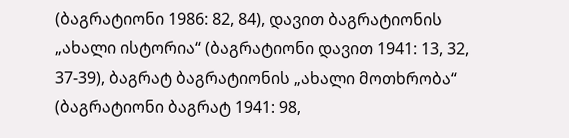(ბაგრატიონი 1986: 82, 84), დავით ბაგრატიონის „ახალი ისტორია“ (ბაგრატიონი დავით 1941: 13, 32, 37-39), ბაგრატ ბაგრატიონის „ახალი მოთხრობა“ (ბაგრატიონი ბაგრატ 1941: 98,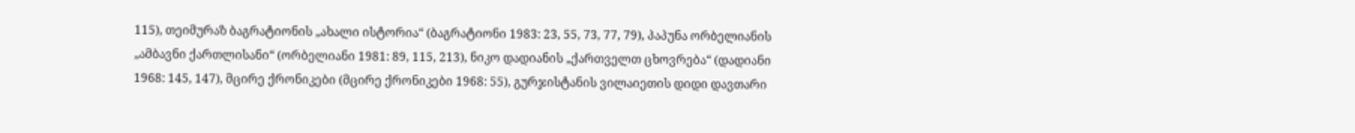115), თეიმურაზ ბაგრატიონის „ახალი ისტორია“ (ბაგრატიონი 1983: 23, 55, 73, 77, 79), პაპუნა ორბელიანის „ამბავნი ქართლისანი“ (ორბელიანი 1981: 89, 115, 213), ნიკო დადიანის „ქართველთ ცხოვრება“ (დადიანი 1968: 145, 147), მცირე ქრონიკები (მცირე ქრონიკები 1968: 55), გურჯისტანის ვილაიეთის დიდი დავთარი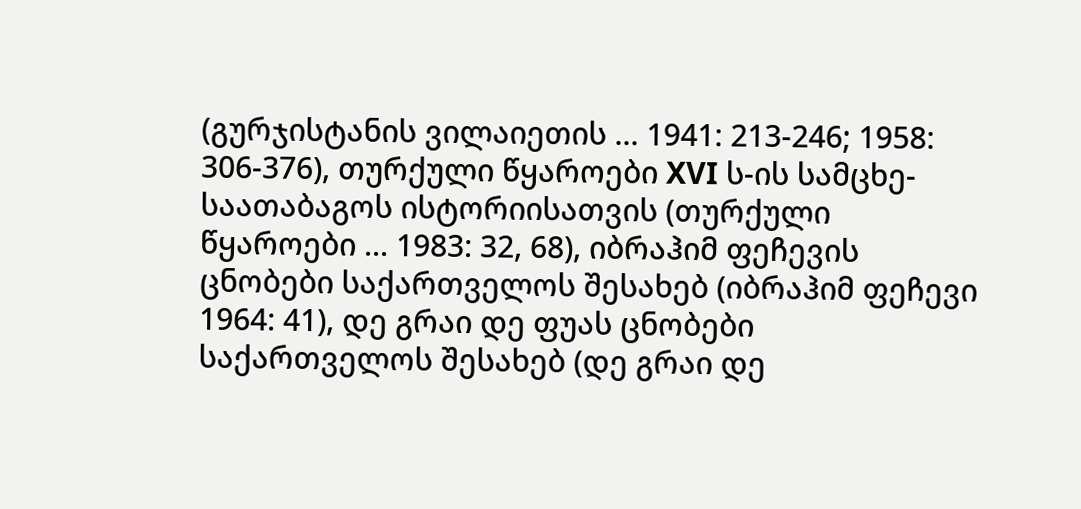(გურჯისტანის ვილაიეთის ... 1941: 213-246; 1958: 306-376), თურქული წყაროები XVI ს-ის სამცხე-საათაბაგოს ისტორიისათვის (თურქული წყაროები ... 1983: 32, 68), იბრაჰიმ ფეჩევის ცნობები საქართველოს შესახებ (იბრაჰიმ ფეჩევი 1964: 41), დე გრაი დე ფუას ცნობები საქართველოს შესახებ (დე გრაი დე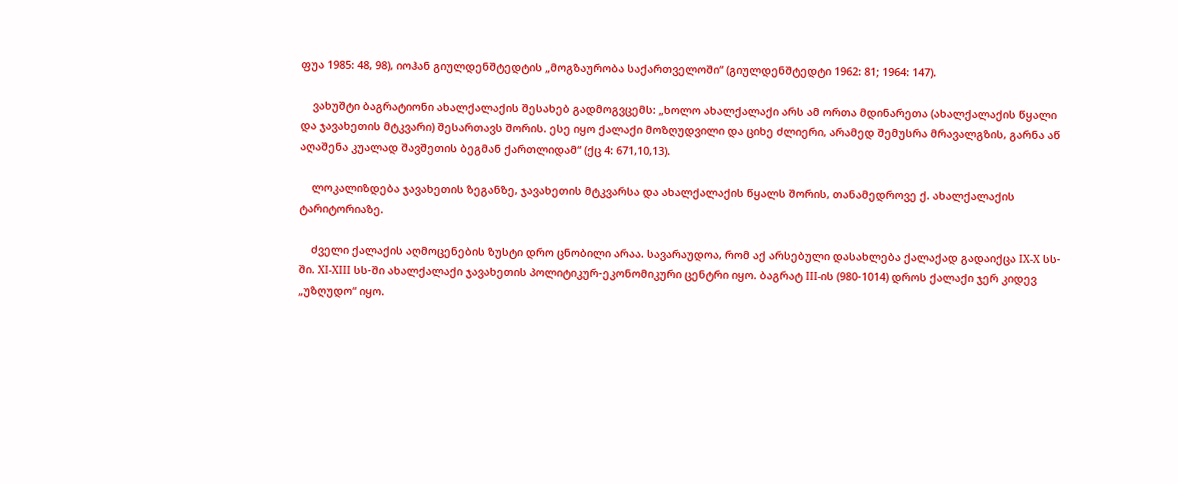ფუა 1985: 48, 98), იოჰან გიულდენშტედტის „მოგზაურობა საქართველოში“ (გიულდენშტედტი 1962: 81; 1964: 147).

    ვახუშტი ბაგრატიონი ახალქალაქის შესახებ გადმოგვცემს: „ხოლო ახალქალაქი არს ამ ორთა მდინარეთა (ახალქალაქის წყალი და ჯავახეთის მტკვარი) შესართავს შორის. ესე იყო ქალაქი მოზღუდვილი და ციხე ძლიერი, არამედ შემუსრა მრავალგზის, გარნა აწ აღაშენა კუალად შავშეთის ბეგმან ქართლიდამ“ (ქც 4: 671,10,13).

    ლოკალიზდება ჯავახეთის ზეგანზე, ჯავახეთის მტკვარსა და ახალქალაქის წყალს შორის, თანამედროვე ქ. ახალქალაქის ტარიტორიაზე.

    ძველი ქალაქის აღმოცენების ზუსტი დრო ცნობილი არაა. სავარაუდოა, რომ აქ არსებული დასახლება ქალაქად გადაიქცა IX-X სს-ში. XI-XIII სს-ში ახალქალაქი ჯავახეთის პოლიტიკურ-ეკონომიკური ცენტრი იყო. ბაგრატ III-ის (980-1014) დროს ქალაქი ჯერ კიდევ „უზღუდო“ იყო.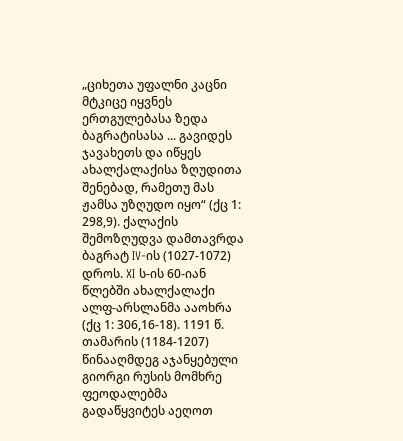„ციხეთა უფალნი კაცნი მტკიცე იყვნეს ერთგულებასა ზედა ბაგრატისასა ... გავიდეს ჯავახეთს და იწყეს ახალქალაქისა ზღუდითა შენებად, რამეთუ მას ჟამსა უზღუდო იყო“ (ქც 1: 298,9). ქალაქის შემოზღუდვა დამთავრდა ბაგრატ IV-ის (1027-1072) დროს. XI ს-ის 60-იან წლებში ახალქალაქი ალფ-არსლანმა ააოხრა (ქც 1: 306,16-18). 1191 წ. თამარის (1184-1207) წინააღმდეგ აჯანყებული გიორგი რუსის მომხრე ფეოდალებმა გადაწყვიტეს აეღოთ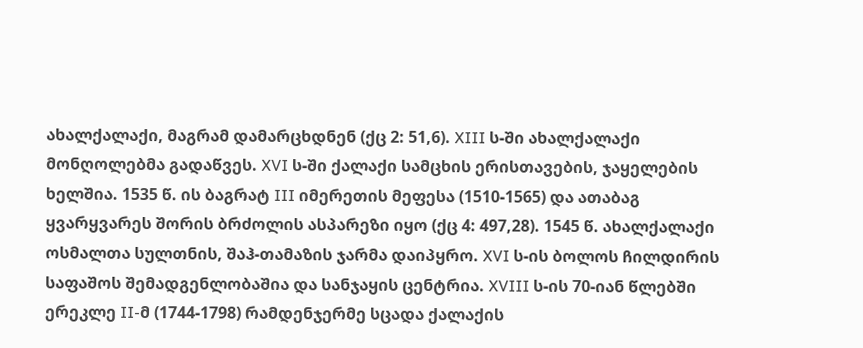ახალქალაქი, მაგრამ დამარცხდნენ (ქც 2: 51,6). XIII ს-ში ახალქალაქი მონღოლებმა გადაწვეს. XVI ს-ში ქალაქი სამცხის ერისთავების, ჯაყელების ხელშია. 1535 წ. ის ბაგრატ III იმერეთის მეფესა (1510-1565) და ათაბაგ ყვარყვარეს შორის ბრძოლის ასპარეზი იყო (ქც 4: 497,28). 1545 წ. ახალქალაქი ოსმალთა სულთნის, შაჰ-თამაზის ჯარმა დაიპყრო. XVI ს-ის ბოლოს ჩილდირის საფაშოს შემადგენლობაშია და სანჯაყის ცენტრია. XVIII ს-ის 70-იან წლებში ერეკლე II-მ (1744-1798) რამდენჯერმე სცადა ქალაქის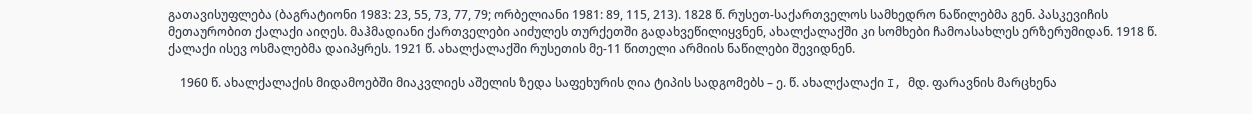გათავისუფლება (ბაგრატიონი 1983: 23, 55, 73, 77, 79; ორბელიანი 1981: 89, 115, 213). 1828 წ. რუსეთ-საქართველოს სამხედრო ნაწილებმა გენ. პასკევიჩის მეთაურობით ქალაქი აიღეს. მაჰმადიანი ქართველები აიძულეს თურქეთში გადახვეწილიყვნენ, ახალქალაქში კი სომხები ჩამოასახლეს ერზერუმიდან. 1918 წ. ქალაქი ისევ ოსმალებმა დაიპყრეს. 1921 წ. ახალქალაქში რუსეთის მე-11 წითელი არმიის ნაწილები შევიდნენ.

    1960 წ. ახალქალაქის მიდამოებში მიაკვლიეს აშელის ზედა საფეხურის ღია ტიპის სადგომებს – ე. წ. ახალქალაქი I, მდ. ფარავნის მარცხენა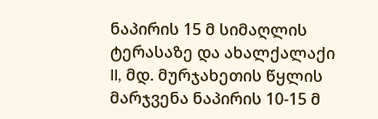ნაპირის 15 მ სიმაღლის ტერასაზე და ახალქალაქი II, მდ. მურჯახეთის წყლის მარჯვენა ნაპირის 10-15 მ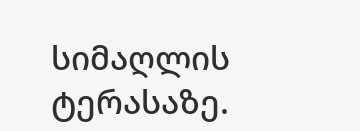სიმაღლის ტერასაზე.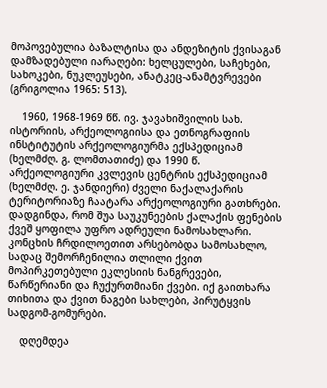მოპოვებულია ბაზალტისა და ანდეზიტის ქვისაგან დამზადებული იარაღები: ხელცულები, საჩეხები, სახოკები, ნუკლეუსები, ანატკეც-ანამტვრევები (გრიგოლია 1965: 513).

    1960, 1968-1969 წწ. ივ. ჯავახიშვილის სახ. ისტორიის, არქეოლოგიისა და ეთნოგრაფიის ინსტიტუტის არქეოლოგიურმა ექსპედიციამ (ხელმძღ. გ. ლომთათიძე) და 1990 წ. არქეოლოგიური კვლევის ცენტრის ექსპედიციამ (ხელმძღ. ე. ჯანდიერი) ძველი ნაქალაქარის ტერიტორიაზე ჩაატარა არქეოლოგიური გათხრები. დადგინდა, რომ შუა საუკუნეების ქალაქის ფენების ქვეშ ყოფილა უფრო ადრეული ნამოსახლარი. კონცხის ჩრდილოეთით არსებობდა სამოსახლო, სადაც შემორჩენილია თლილი ქვით მოპირკეთებული ეკლესიის ნანგრევები, წარწერიანი და ჩუქურთმიანი ქვები. იქ გაითხარა თიხითა და ქვით ნაგები სახლები, პირუტყვის სადგომ-გომურები.

    დღემდეა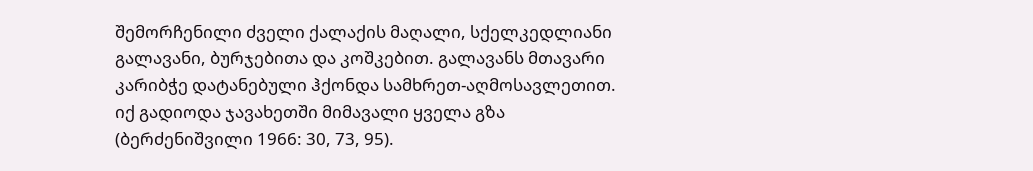შემორჩენილი ძველი ქალაქის მაღალი, სქელკედლიანი გალავანი, ბურჯებითა და კოშკებით. გალავანს მთავარი კარიბჭე დატანებული ჰქონდა სამხრეთ-აღმოსავლეთით. იქ გადიოდა ჯავახეთში მიმავალი ყველა გზა (ბერძენიშვილი 1966: 30, 73, 95).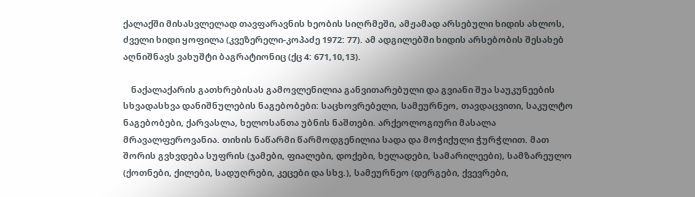ქალაქში მისასვლელად თავფარავნის ხეობის სიღრმეში, ამჟამად არსებული ხიდის ახლოს, ძველი ხიდი ყოფილა (კვეზერელი-კოპაძე 1972: 77). ამ ადგილებში ხიდის არსებობის შესახებ აღნიშნავს ვახუშტი ბაგრატიონიც (ქც 4: 671,10,13).

    ნაქალაქარის გათხრებისას გამოვლენილია განვითარებული და გვიანი შუა საუკუნეების სხვადასხვა დანიშნულების ნაგებობები: საცხოვრებელი, სამეურნეო, თავდაცვითი, საკულტო ნაგებობები, ქარვასლა, ხელოსანთა უბნის ნაშთები. არქეოლოგიური მასალა მრავალფეროვანია. თიხის ნაწარმი წარმოდგენილია სადა და მოჭიქული ჭურჭლით. მათ შორის გვხვდება სუფრის (ჯამები, ფიალები, დოქები, ხელადები, სამარილეები), სამზარეულო (ქოთნები, ქილები, სადუღრები, კეცები და სხვ.), სამეურნეო (დერგები, ქვევრები,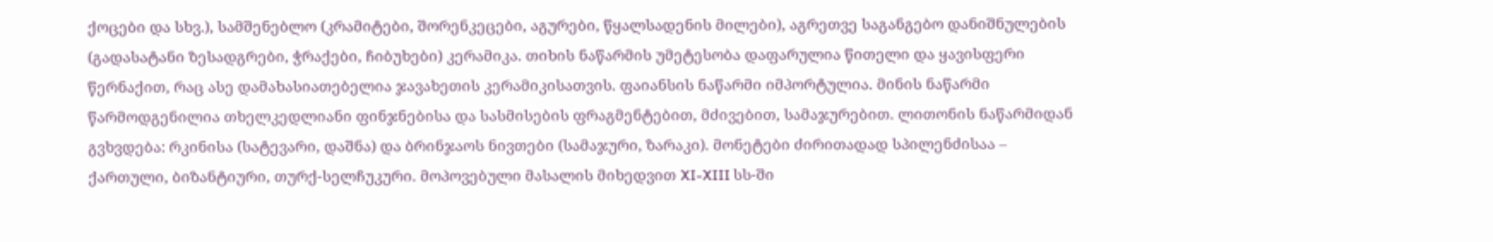ქოცები და სხვ.), სამშენებლო (კრამიტები, შორენკეცები, აგურები, წყალსადენის მილები), აგრეთვე საგანგებო დანიშნულების (გადასატანი ზესადგრები, ჭრაქები, ჩიბუხები) კერამიკა. თიხის ნაწარმის უმეტესობა დაფარულია წითელი და ყავისფერი წერნაქით, რაც ასე დამახასიათებელია ჯავახეთის კერამიკისათვის. ფაიანსის ნაწარმი იმპორტულია. მინის ნაწარმი წარმოდგენილია თხელკედლიანი ფინჯნებისა და სასმისების ფრაგმენტებით, მძივებით, სამაჯურებით. ლითონის ნაწარმიდან გვხვდება: რკინისა (სატევარი, დაშნა) და ბრინჯაოს ნივთები (სამაჯური, ზარაკი). მონეტები ძირითადად სპილენძისაა – ქართული, ბიზანტიური, თურქ-სელჩუკური. მოპოვებული მასალის მიხედვით XI-XIII სს-ში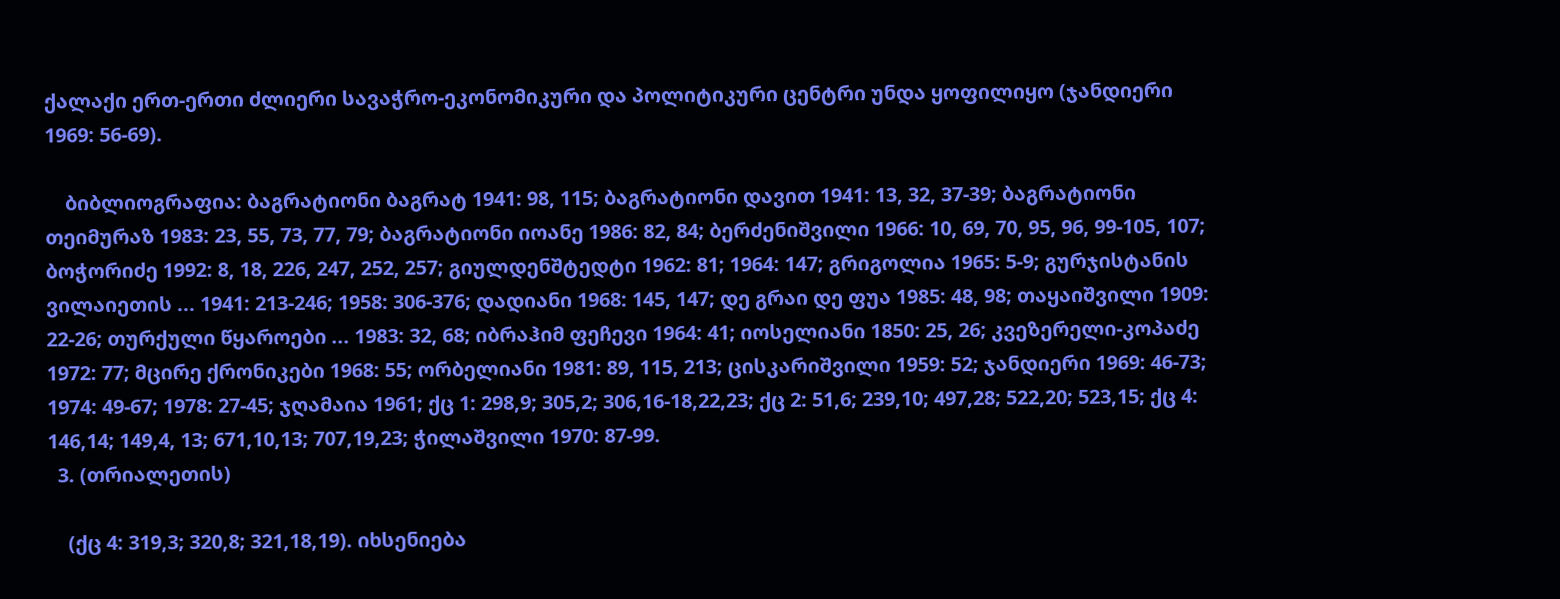ქალაქი ერთ-ერთი ძლიერი სავაჭრო-ეკონომიკური და პოლიტიკური ცენტრი უნდა ყოფილიყო (ჯანდიერი 1969: 56-69).

    ბიბლიოგრაფია: ბაგრატიონი ბაგრატ 1941: 98, 115; ბაგრატიონი დავით 1941: 13, 32, 37-39; ბაგრატიონი თეიმურაზ 1983: 23, 55, 73, 77, 79; ბაგრატიონი იოანე 1986: 82, 84; ბერძენიშვილი 1966: 10, 69, 70, 95, 96, 99-105, 107; ბოჭორიძე 1992: 8, 18, 226, 247, 252, 257; გიულდენშტედტი 1962: 81; 1964: 147; გრიგოლია 1965: 5-9; გურჯისტანის ვილაიეთის ... 1941: 213-246; 1958: 306-376; დადიანი 1968: 145, 147; დე გრაი დე ფუა 1985: 48, 98; თაყაიშვილი 1909: 22-26; თურქული წყაროები ... 1983: 32, 68; იბრაჰიმ ფეჩევი 1964: 41; იოსელიანი 1850: 25, 26; კვეზერელი-კოპაძე 1972: 77; მცირე ქრონიკები 1968: 55; ორბელიანი 1981: 89, 115, 213; ცისკარიშვილი 1959: 52; ჯანდიერი 1969: 46-73; 1974: 49-67; 1978: 27-45; ჯღამაია 1961; ქც 1: 298,9; 305,2; 306,16-18,22,23; ქც 2: 51,6; 239,10; 497,28; 522,20; 523,15; ქც 4: 146,14; 149,4, 13; 671,10,13; 707,19,23; ჭილაშვილი 1970: 87-99.
  3. (თრიალეთის)

    (ქც 4: 319,3; 320,8; 321,18,19). იხსენიება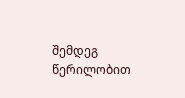შემდეგ წერილობით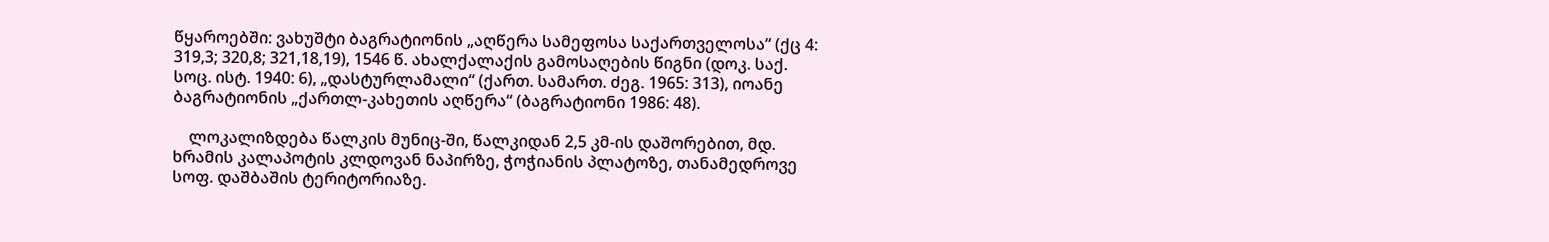წყაროებში: ვახუშტი ბაგრატიონის „აღწერა სამეფოსა საქართველოსა“ (ქც 4: 319,3; 320,8; 321,18,19), 1546 წ. ახალქალაქის გამოსაღების წიგნი (დოკ. საქ. სოც. ისტ. 1940: 6), „დასტურლამალი“ (ქართ. სამართ. ძეგ. 1965: 313), იოანე ბაგრატიონის „ქართლ-კახეთის აღწერა“ (ბაგრატიონი 1986: 48).

    ლოკალიზდება წალკის მუნიც-ში, წალკიდან 2,5 კმ-ის დაშორებით, მდ. ხრამის კალაპოტის კლდოვან ნაპირზე, ჭოჭიანის პლატოზე, თანამედროვე სოფ. დაშბაშის ტერიტორიაზე.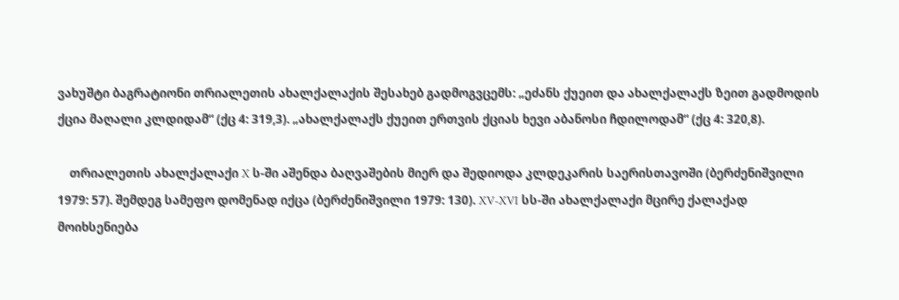ვახუშტი ბაგრატიონი თრიალეთის ახალქალაქის შესახებ გადმოგვცემს: „ეძანს ქუეით და ახალქალაქს ზეით გადმოდის ქცია მაღალი კლდიდამ“ (ქც 4: 319,3). „ახალქალაქს ქუეით ერთვის ქციას ხევი აბანოსი ჩდილოდამ“ (ქც 4: 320,8).

    თრიალეთის ახალქალაქი X ს-ში აშენდა ბაღვაშების მიერ და შედიოდა კლდეკარის საერისთავოში (ბერძენიშვილი 1979: 57). შემდეგ სამეფო დომენად იქცა (ბერძენიშვილი 1979: 130). XV-XVI სს-ში ახალქალაქი მცირე ქალაქად მოიხსენიება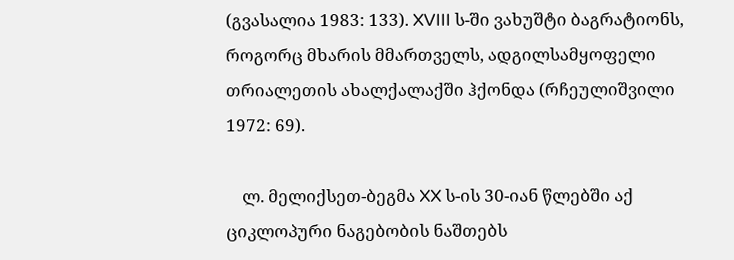(გვასალია 1983: 133). XVIII ს-ში ვახუშტი ბაგრატიონს, როგორც მხარის მმართველს, ადგილსამყოფელი თრიალეთის ახალქალაქში ჰქონდა (რჩეულიშვილი 1972: 69).

    ლ. მელიქსეთ-ბეგმა XX ს-ის 30-იან წლებში აქ ციკლოპური ნაგებობის ნაშთებს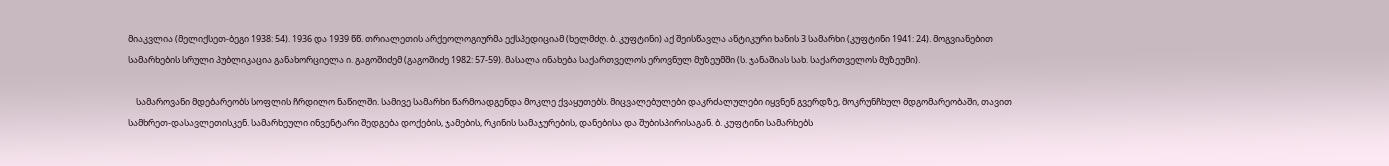მიაკვლია (მელიქსეთ-ბეგი 1938: 54). 1936 და 1939 წწ. თრიალეთის არქეოლოგიურმა ექსპედიციამ (ხელმძღ. ბ. კუფტინი) აქ შეისწავლა ანტიკური ხანის 3 სამარხი (კუფტინი 1941: 24). მოგვიანებით სამარხების სრული პუბლიკაცია განახორციელა ი. გაგოშიძემ (გაგოშიძე 1982: 57-59). მასალა ინახება საქართველოს ეროვნულ მუზეუმში (ს. ჯანაშიას სახ. საქართველოს მუზეუმი).

    სამაროვანი მდებარეობს სოფლის ჩრდილო ნაწილში. სამივე სამარხი წარმოადგენდა მოკლე ქვაყუთებს. მიცვალებულები დაკრძალულები იყვნენ გვერდზე, მოკრუნჩხულ მდგომარეობაში, თავით სამხრეთ-დასავლეთისკენ. სამარხეული ინვენტარი შედგება დოქების, ჯამების, რკინის სამაჯურების, დანებისა და შუბისპირისაგან. ბ. კუფტინი სამარხებს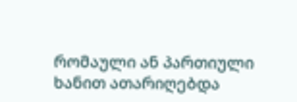რომაული ან პართიული ხანით ათარიღებდა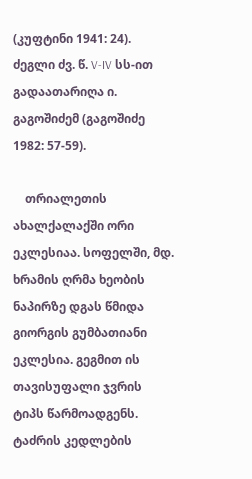(კუფტინი 1941: 24). ძეგლი ძვ. წ. V-IV სს-ით გადაათარიღა ი. გაგოშიძემ (გაგოშიძე 1982: 57-59).

    თრიალეთის ახალქალაქში ორი ეკლესიაა. სოფელში, მდ. ხრამის ღრმა ხეობის ნაპირზე დგას წმიდა გიორგის გუმბათიანი ეკლესია. გეგმით ის თავისუფალი ჯვრის ტიპს წარმოადგენს. ტაძრის კედლების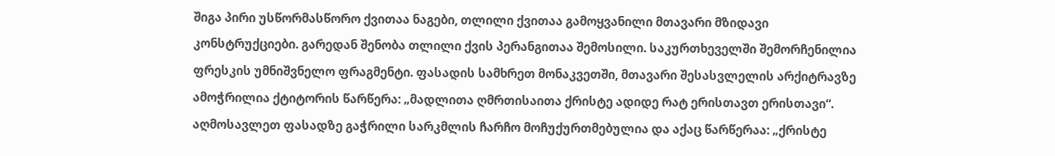შიგა პირი უსწორმასწორო ქვითაა ნაგები, თლილი ქვითაა გამოყვანილი მთავარი მზიდავი კონსტრუქციები. გარედან შენობა თლილი ქვის პერანგითაა შემოსილი. საკურთხეველში შემორჩენილია ფრესკის უმნიშვნელო ფრაგმენტი. ფასადის სამხრეთ მონაკვეთში, მთავარი შესასვლელის არქიტრავზე ამოჭრილია ქტიტორის წარწერა: „მადლითა ღმრთისაითა ქრისტე ადიდე რატ ერისთავთ ერისთავი“. აღმოსავლეთ ფასადზე გაჭრილი სარკმლის ჩარჩო მოჩუქურთმებულია და აქაც წარწერაა: „ქრისტე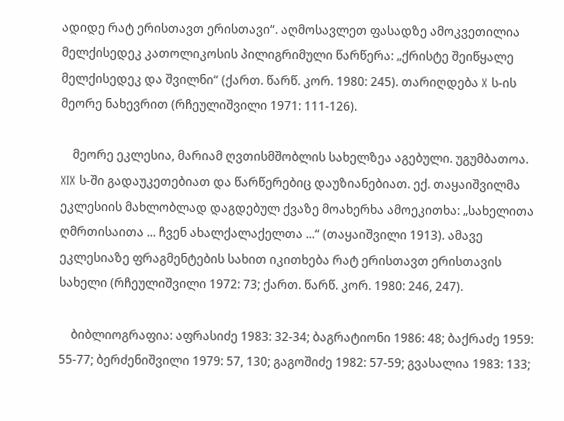ადიდე რატ ერისთავთ ერისთავი“. აღმოსავლეთ ფასადზე ამოკვეთილია მელქისედეკ კათოლიკოსის პილიგრიმული წარწერა: „ქრისტე შეიწყალე მელქისედეკ და შვილნი“ (ქართ. წარწ. კორ. 1980: 245). თარიღდება X ს-ის მეორე ნახევრით (რჩეულიშვილი 1971: 111-126).

    მეორე ეკლესია, მარიამ ღვთისმშობლის სახელზეა აგებული. უგუმბათოა. XIX ს-ში გადაუკეთებიათ და წარწერებიც დაუზიანებიათ. ექ. თაყაიშვილმა ეკლესიის მახლობლად დაგდებულ ქვაზე მოახერხა ამოეკითხა: „სახელითა ღმრთისაითა ... ჩვენ ახალქალაქელთა ...“ (თაყაიშვილი 1913). ამავე ეკლესიაზე ფრაგმენტების სახით იკითხება რატ ერისთავთ ერისთავის სახელი (რჩეულიშვილი 1972: 73; ქართ. წარწ. კორ. 1980: 246, 247).

    ბიბლიოგრაფია: აფრასიძე 1983: 32-34; ბაგრატიონი 1986: 48; ბაქრაძე 1959: 55-77; ბერძენიშვილი 1979: 57, 130; გაგოშიძე 1982: 57-59; გვასალია 1983: 133;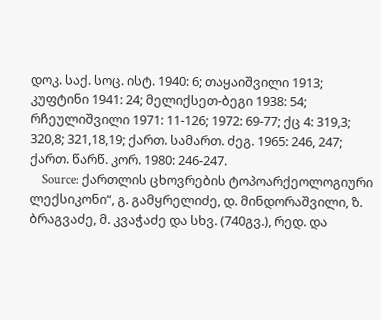დოკ. საქ. სოც. ისტ. 1940: 6; თაყაიშვილი 1913; კუფტინი 1941: 24; მელიქსეთ-ბეგი 1938: 54; რჩეულიშვილი 1971: 11-126; 1972: 69-77; ქც 4: 319,3; 320,8; 321,18,19; ქართ. სამართ. ძეგ. 1965: 246, 247; ქართ. წარწ. კორ. 1980: 246-247.
    Source: ქართლის ცხოვრების ტოპოარქეოლოგიური ლექსიკონი“, გ. გამყრელიძე, დ. მინდორაშვილი, ზ. ბრაგვაძე, მ. კვაჭაძე და სხვ. (740გვ.), რედ. და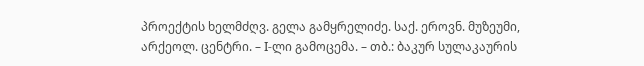პროექტის ხელმძღვ. გელა გამყრელიძე. საქ. ეროვნ. მუზეუმი, არქეოლ. ცენტრი. – I-ლი გამოცემა. – თბ.: ბაკურ სულაკაურის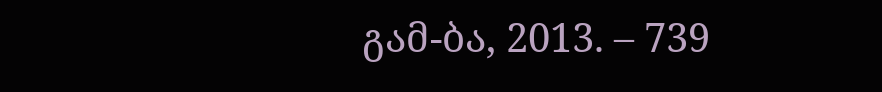გამ-ბა, 2013. – 739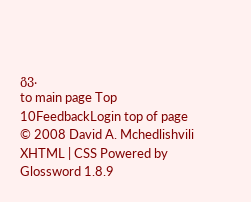გვ.
to main page Top 10FeedbackLogin top of page
© 2008 David A. Mchedlishvili XHTML | CSS Powered by Glossword 1.8.9